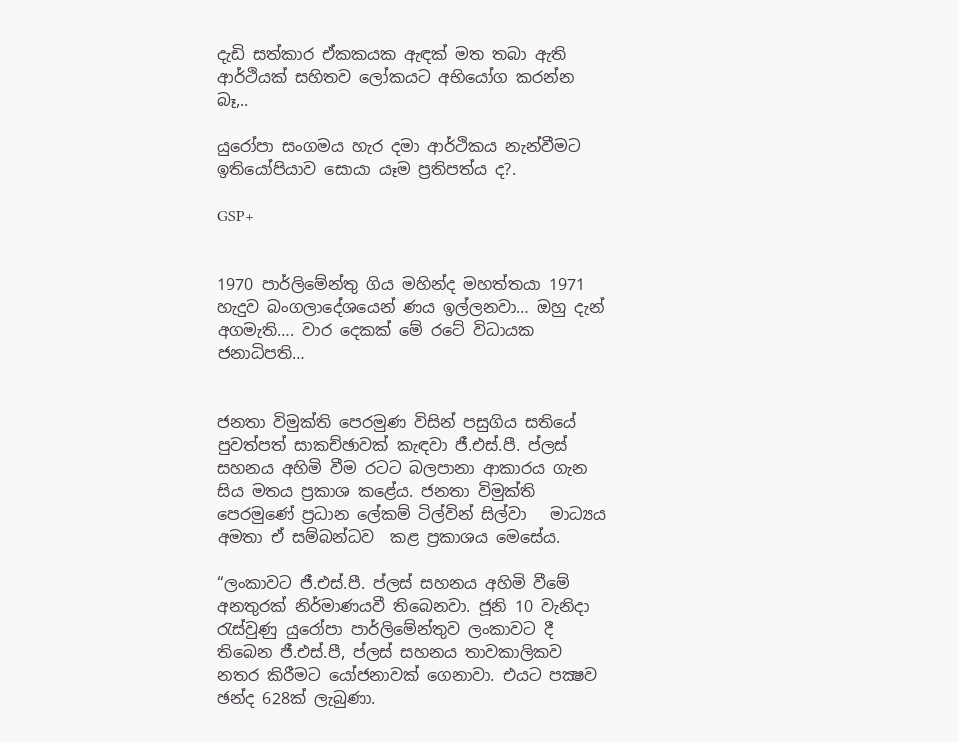දැඩි සත්කාර ඒකකයක ඇඳක් මත තබා ඇති ආර්ථියක් සහිතව ලෝකයට අභියෝග කරන්න බෑ,..

යුරෝපා සංගමය හැර දමා ආර්ථිකය නැන්වීමට ඉතියෝපියාව සොයා යෑම ප්‍රතිපත්ය ද?.

GSP+


1970 පාර්ලිමේන්තු ගිය මහින්ද මහත්තයා 1971 හැදුව බංගලාදේශයෙන් ණය ඉල්ලනවා… ඔහු දැන් අගමැති…. වාර දෙකක් මේ රටේ විධායක ජනාධිපති…


ජනතා විමුක්ති පෙරමුණ විසින් පසුගිය සතියේ පුවත්පත් සාකච්ඡාවක් කැඳවා ජී.එස්.පී. ප්ලස් සහනය අහිමි වීම රටට බලපානා ආකාරය ගැන සිය මතය ප්‍රකාශ කළේය. ජනතා විමුක්ති පෙරමුණේ ප්‍රධාන ලේකම් ටිල්වින් සිල්වා   මාධ්‍යය අමතා ඒ සම්බන්ධව  කළ ප්‍රකාශය මෙසේය.

“ලංකාවට ජී.එස්.පී. ප්ලස් සහනය අහිමි වීමේ අනතුරක් නිර්මාණයවී තිබෙනවා. ජූනි 10 වැනිදා රැස්වුණු යුරෝපා පාර්ලිමේන්තුව ලංකාවට දී තිබෙන ජී.එස්.පී, ප්ලස් සහනය තාවකාලිකව නතර කිරීමට යෝජනාවක් ගෙනාවා. එයට පක්‍ෂව ඡන්ද 628ක් ලැබුණා.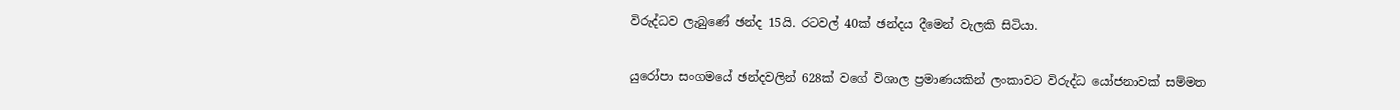විරුද්ධව ලැබුණේ ඡන්ද 15යි. රටවල් 40ක් ඡන්දය දීමෙන් වැලකි සිටියා.

යුරෝපා සංගමයේ ඡන්දවලින් 628ක් වගේ විශාල ප්‍රමාණයකින් ලංකාවට විරුද්ධ යෝජනාවක් සම්මත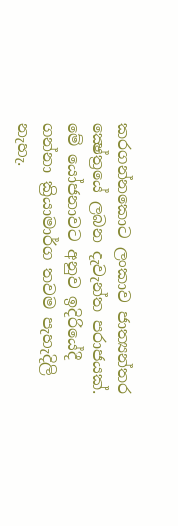කරගන්නකොට ලංකාව ජාත්‍යන්තර ක්‍ෂේත්‍රයේ ලබන දැවැන්ත පරාජයක්. මේ යෝජනාවට අනුව ඉදිරියේදී ගන්නා ක්‍රියාමාර්ග තවම පැහැදිලි නැහැ.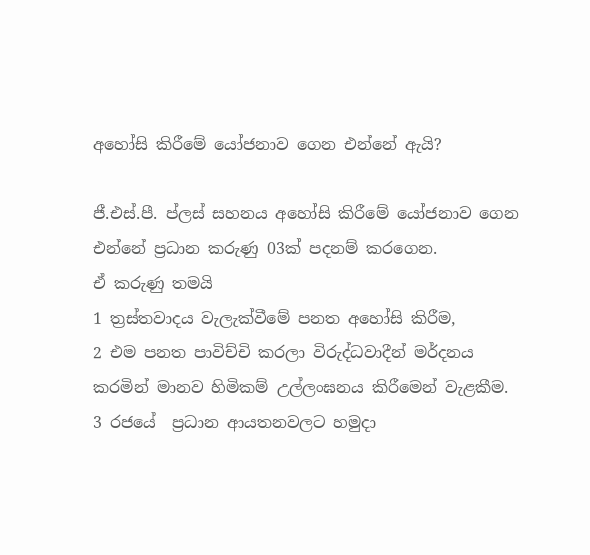අහෝසි කිරීමේ යෝජනාව ගෙන එන්නේ ඇයි?

ජී.එස්.පී. ප්ලස් සහනය අහෝසි කිරීමේ යෝජනාව ගෙන එන්නේ ප්‍රධාන කරුණු 03ක් පදනම් කරගෙන.
ඒ කරුණු තමයි
1 ත්‍රස්තවාදය වැලැක්වීමේ පනත අහෝසි කිරීම,
2 එම පනත පාවිච්චි කරලා විරුද්ධවාදීන් මර්දනය කරමින් මානව හිමිකම් උල්ලංඝනය කිරීමෙන් වැළකීම.
3 රජයේ  ප්‍රධාන ආයතනවලට හමුදා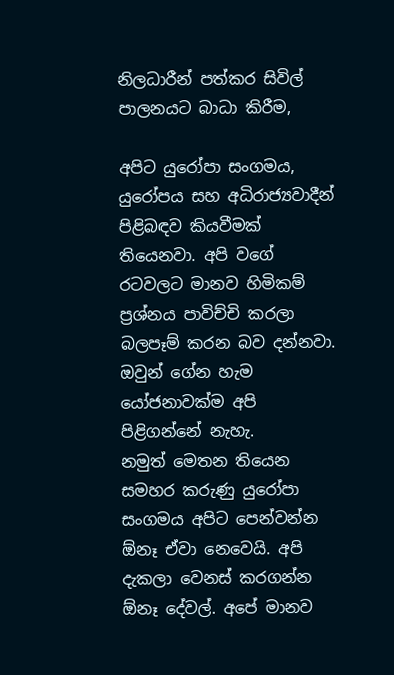නිලධාරීන් පත්කර සිවිල් පාලනයට බාධා කිරීම,

අපිට යුරෝපා සංගමය, යුරෝපය සහ අධිරාජ්‍යවාදීන් පිළිබඳව කියවීමක් තියෙනවා. අපි වගේ රටවලට මානව හිමිකම් ප්‍රශ්නය පාවිච්චි කරලා බලපෑම් කරන බව දන්නවා. ඔවුන් ගේන හැම යෝජනාවක්ම අපි පිළිගන්නේ නැහැ.
නමුත් මෙතන තියෙන සමහර කරුණු යුරෝපා සංගමය අපිට පෙන්වන්න ඕනෑ ඒවා නෙවෙයි. අපි දැකලා වෙනස් කරගන්න ඕනෑ දේවල්. අපේ මානව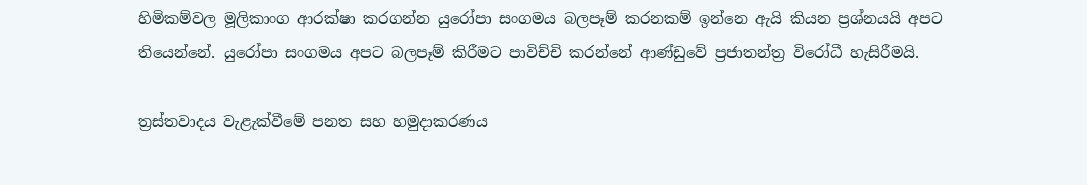හිමිකම්වල මූලිකාංග ආරක්ෂා කරගන්න යුරෝපා සංගමය බලපෑම් කරනකම් ඉන්නෙ ඇයි කියන ප්‍රශ්නයයි අපට තියෙන්නේ. යුරෝපා සංගමය අපට බලපෑම් කිරීමට පාවිච්චි කරන්නේ ආණ්ඩුවේ ප්‍රජාතන්ත්‍ර විරෝධී හැසිරීමයි.

ත්‍රස්තවාදය වැළැක්වීමේ පනත සහ හමුදාකරණය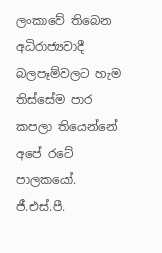ලංකාවේ තිබෙන අධිරාජ්‍යවාදී බලපෑම්වලට හැම තිස්සේම පාර කපලා තියෙන්නේ අපේ රටේ පාලකයෝ. ජී.එස්.පී.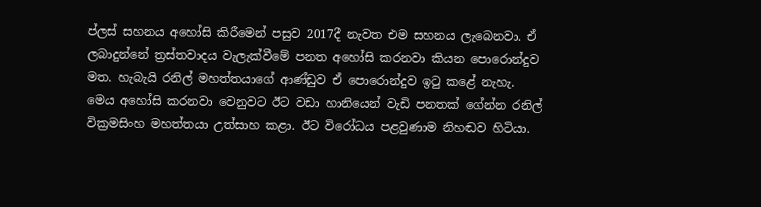ප්ලස් සහනය අහෝසි කිරීමෙන් පසුව 2017දී නැවත එම සහනය ලැබෙනවා. ඒ ලබාදුන්නේ ත්‍රස්තවාදය වැලැක්වීමේ පනත අහෝසි කරනවා කියන පොරොන්දුව මත. හැබැයි රනිල් මහත්තයාගේ ආණ්ඩුව ඒ පොරොන්දුව ඉටු කළේ නැහැ. මෙය අහෝසි කරනවා වෙනුවට ඊට වඩා හානියෙන් වැඩි පනතක් ගේන්න රනිල් වික්‍රමසිංහ මහත්තයා උත්සාහ කළා. ඊට විරෝධය පළවුණාම නිහඬව හිටියා.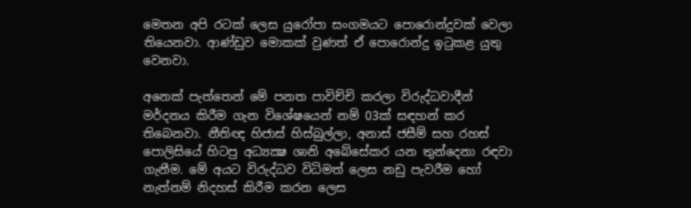මෙතන අපි රටක් ලෙස යුරෝපා සංගමයට පොරොන්දුවක් වෙලා තියෙනවා. ආණ්ඩුව මොකක් වුණත් ඒ පොරොන්දු ඉටුකළ යුතු වෙනවා.

අනෙක් පැත්තෙන් මේ පනත පාවිච්චි කරලා විරුද්ධවාදීන් මර්දනය කිරීම ගැන විශේෂයෙන් නම් 03ක් සඳහන් කර තිබෙනවා. නීතිඥ හිජාස් හිස්බුල්ලා, අනාස් ජසීම් සහ රහස් පොලිසියේ හිටපු අධ්‍යක්‍ෂ ශානි අබේසේකර යන තුන්දෙනා රඳවා ගැනීම. මේ අයට විරුද්ධව විධිමත් ලෙස නඩු පැවරීම හෝ නැත්නම් නිදහස් කිරීම කරන ලෙස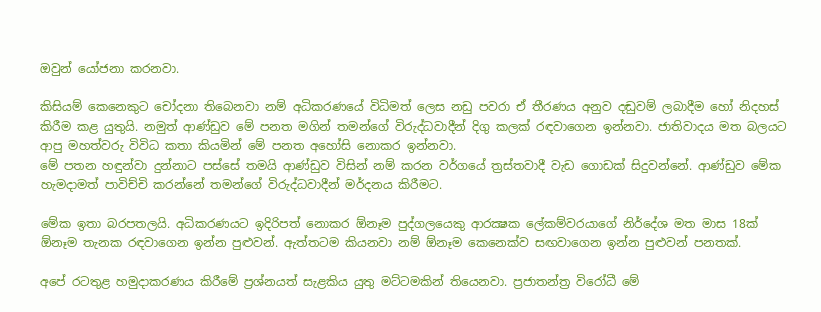ඔවුන් යෝජනා කරනවා.

කිසියම් කෙනෙකුට චෝදනා තිබෙනවා නම් අධිකරණයේ විධිමත් ලෙස නඩු පවරා ඒ තීරණය අනුව දඬුවම් ලබාදීම හෝ නිදහස් කිරීම කළ යුතුයි. නමුත් ආණ්ඩුව මේ පනත මගින් තමන්ගේ විරුද්ධවාදීන් දිගු කලක් රඳවාගෙන ඉන්නවා. ජාතිවාදය මත බලයට ආපු මහත්වරු විවිධ කතා කියමින් මේ පනත අහෝසි නොකර ඉන්නවා.
මේ පතන හඳුන්වා දුන්නාට පස්සේ තමයි ආණ්ඩුව විසින් නම් කරන වර්ගයේ ත්‍රස්තවාදී වැඩ ගොඩක් සිදුවන්නේ. ආණ්ඩුව මේක හැමදාමත් පාවිච්චි කරන්නේ තමන්ගේ විරුද්ධවාදීන් මර්දනය කිරීමට.

මේක ඉතා බරපතලයි. අධිකරණයට ඉදිරිපත් නොකර ඕනෑම පුද්ගලයෙකු ආරක්‍ෂක ලේකම්වරයාගේ නිර්දේශ මත මාස 18ක් ඕනෑම තැනක රඳවාගෙන ඉන්න පුළුවන්. ඇත්තටම කියනවා නම් ඕනෑම කෙනෙක්ව සඟවාගෙන ඉන්න පුළුවන් පනතක්.

අපේ රටතුළ හමුදාකරණය කිරීමේ ප්‍රශ්නයත් සැළකිය යුතු මට්ටමකින් තියෙනවා. ප්‍රජාතන්ත්‍ර විරෝධී මේ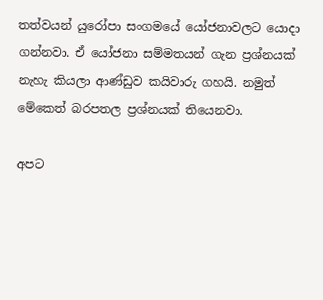තත්වයන් යුරෝපා සංගමයේ යෝජනාවලට යොදා ගන්නවා. ඒ යෝජනා සම්මතයන් ගැන ප්‍රශ්නයක් නැහැ කියලා ආණ්ඩුව කයිවාරු ගහයි. නමුත් මේකෙත් බරපතල ප්‍රශ්නයක් තියෙනවා.

අපට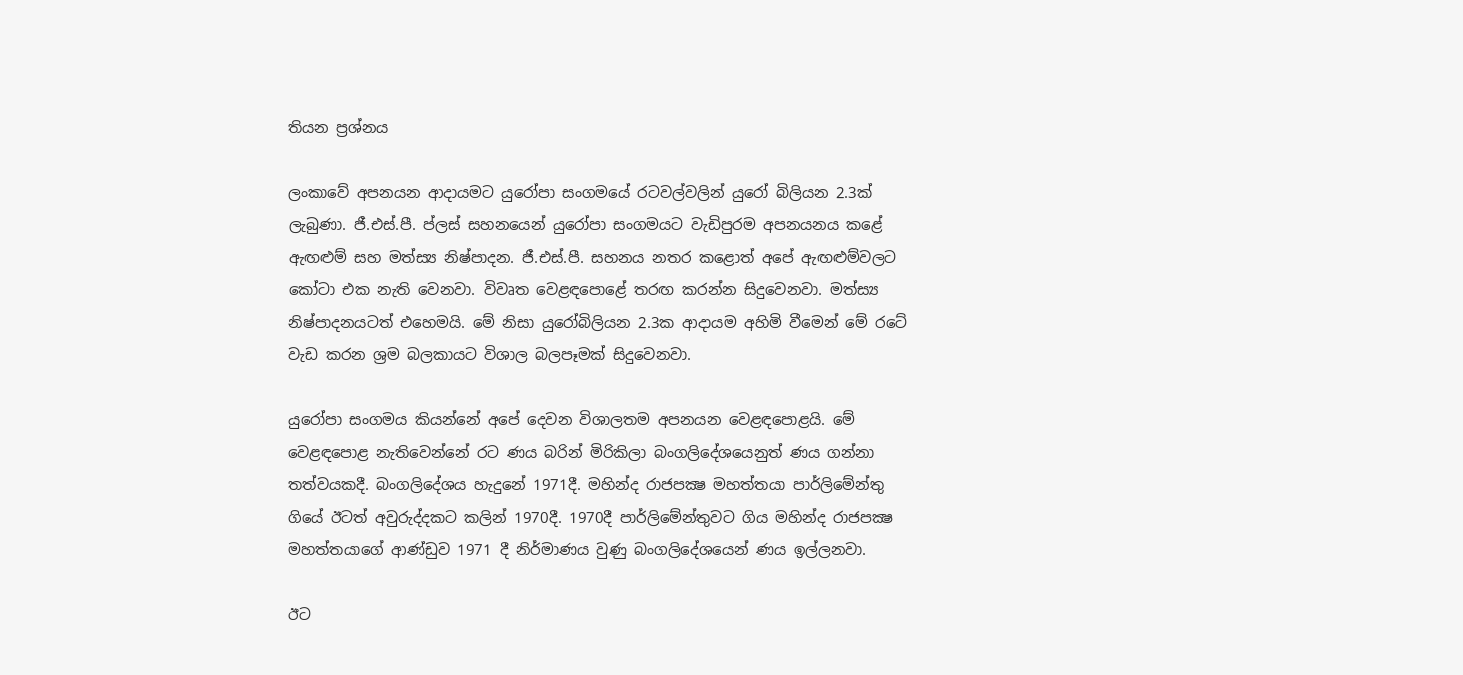තියන ප්‍රශ්නය

ලංකාවේ අපනයන ආදායමට යුරෝපා සංගමයේ රටවල්වලින් යුරෝ බිලියන 2.3ක් ලැබුණා. ජී.එස්.පී. ප්ලස් සහනයෙන් යුරෝපා සංගමයට වැඩිපුරම අපනයනය කළේ ඇඟළුම් සහ මත්ස්‍ය නිෂ්පාදන. ජී.එස්.පී. සහනය නතර කළොත් අපේ ඇඟළුම්වලට කෝටා එක නැති වෙනවා. විවෘත වෙළඳපොළේ තරඟ කරන්න සිදුවෙනවා. මත්ස්‍ය නිෂ්පාදනයටත් එහෙමයි. මේ නිසා යුරෝබිලියන 2.3ක ආදායම අහිමි වීමෙන් මේ රටේ වැඩ කරන ශ්‍රම බලකායට විශාල බලපෑමක් සිදුවෙනවා.

යුරෝපා සංගමය කියන්නේ අපේ දෙවන විශාලතම අපනයන වෙළඳපොළයි. මේ වෙළඳපොළ නැතිවෙන්නේ රට ණය බරින් මිරිකිලා බංගලිදේශයෙනුත් ණය ගන්නා තත්වයකදී. බංගලිදේශය හැදුනේ 1971දී. මහින්ද රාජපක්‍ෂ මහත්තයා පාර්ලිමේන්තු ගියේ ඊටත් අවුරුද්දකට කලින් 1970දී. 1970දී පාර්ලිමේන්තුවට ගිය මහින්ද රාජපක්‍ෂ මහත්තයාගේ ආණ්ඩුව 1971 දී නිර්මාණය වුණු බංගලිදේශයෙන් ණය ඉල්ලනවා.

ඊට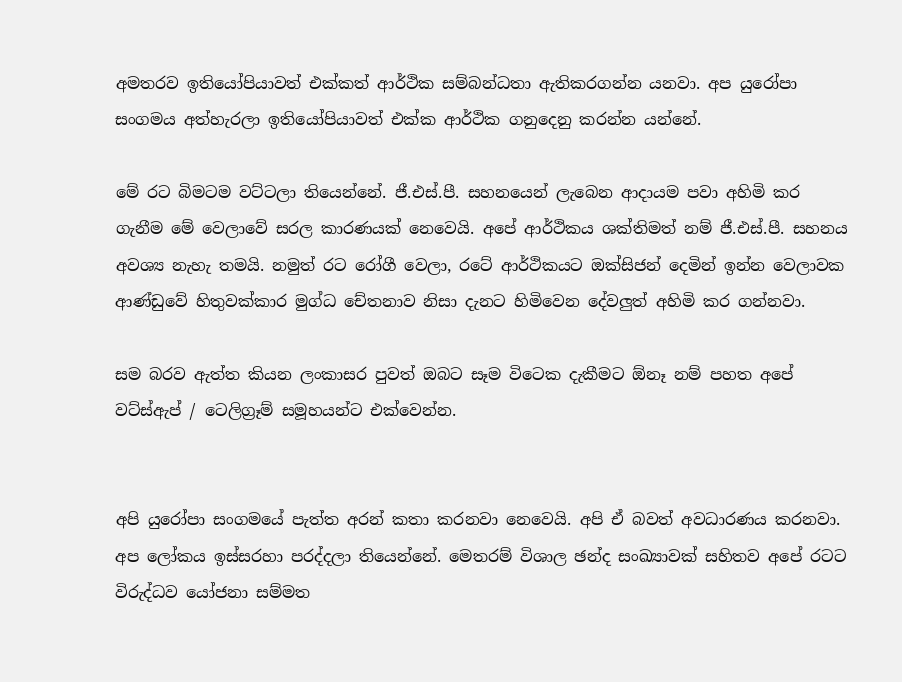අමතරව ඉතියෝපියාවත් එක්කත් ආර්ථික සම්බන්ධතා ඇතිකරගන්න යනවා. අප යුරෝපා සංගමය අත්හැරලා ඉතියෝපියාවත් එක්ක ආර්ථික ගනුදෙනු කරන්න යන්නේ.

මේ රට බිමටම වට්ටලා තියෙන්නේ. ජී.එස්.පී. සහනයෙන් ලැබෙන ආදායම පවා අහිමි කර ගැනීම මේ වෙලාවේ සරල කාරණයක් නෙවෙයි. අපේ ආර්ථිකය ශක්තිමත් නම් ජී.එස්.පී. සහනය අවශ්‍ය නැහැ තමයි. නමුත් රට රෝගී වෙලා, රටේ ආර්ථිකයට ඔක්සිජන් දෙමින් ඉන්න වෙලාවක ආණ්ඩුවේ හිතුවක්කාර මුග්ධ චේතනාව නිසා දැනට හිමිවෙන දේවලුත් අහිමි කර ගන්නවා.

සම බරව ඇත්ත කියන ලංකාසර පුවත් ඔබට සෑම විටෙක දැකීමට ඕනෑ නම් පහත අපේ වට්ස්ඇප් / ටෙලිග්‍රෑම් සමූහයන්ට එක්වෙන්න.


අපි යුරෝපා සංගමයේ පැත්ත අරන් කතා කරනවා නෙවෙයි. අපි ඒ බවත් අවධාරණය කරනවා. අප ලෝකය ඉස්සරහා පරද්දලා තියෙන්නේ. මෙතරම් විශාල ඡන්ද සංඛ්‍යාවක් සහිතව අපේ රටට විරුද්ධව යෝජනා සම්මත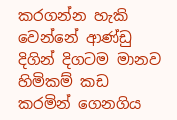කරගන්න හැකි වෙන්නේ ආණ්ඩු දිගින් දිගටම මානව හිමිකම් කඩ කරමින් ගෙනගිය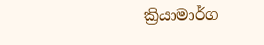ක්‍රියාමාර්ග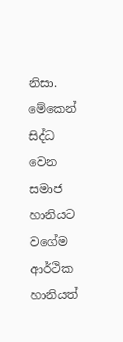නිසා. මේකෙන් සිද්ධ වෙන සමාජ හානියට වගේම ආර්ථික හානියත්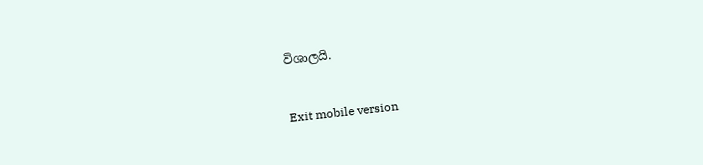විශාලයි.


Exit mobile version